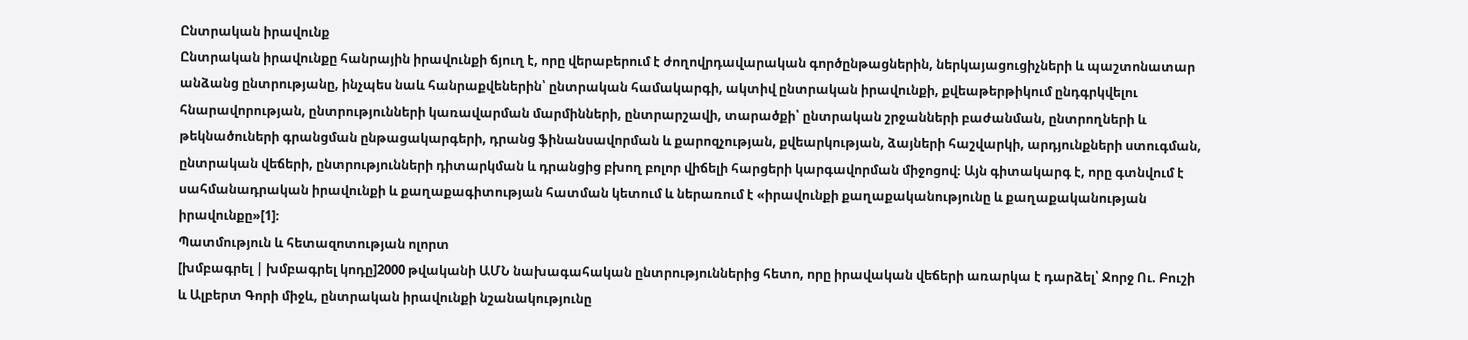Ընտրական իրավունք
Ընտրական իրավունքը հանրային իրավունքի ճյուղ է, որը վերաբերում է ժողովրդավարական գործընթացներին, ներկայացուցիչների և պաշտոնատար անձանց ընտրությանը, ինչպես նաև հանրաքվեներին՝ ընտրական համակարգի, ակտիվ ընտրական իրավունքի, քվեաթերթիկում ընդգրկվելու հնարավորության, ընտրությունների կառավարման մարմինների, ընտրարշավի, տարածքի՝ ընտրական շրջանների բաժանման, ընտրողների և թեկնածուների գրանցման ընթացակարգերի, դրանց ֆինանսավորման և քարոզչության, քվեարկության, ձայների հաշվարկի, արդյունքների ստուգման, ընտրական վեճերի, ընտրությունների դիտարկման և դրանցից բխող բոլոր վիճելի հարցերի կարգավորման միջոցով։ Այն գիտակարգ է, որը գտնվում է սահմանադրական իրավունքի և քաղաքագիտության հատման կետում և ներառում է «իրավունքի քաղաքականությունը և քաղաքականության իրավունքը»[1]։
Պատմություն և հետազոտության ոլորտ
[խմբագրել | խմբագրել կոդը]2000 թվականի ԱՄՆ նախագահական ընտրություններից հետո, որը իրավական վեճերի առարկա է դարձել՝ Ջորջ Ու. Բուշի և Ալբերտ Գորի միջև, ընտրական իրավունքի նշանակությունը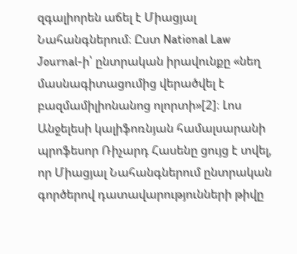զգալիորեն աճել է Միացյալ Նահանգներում։ Ըստ National Law Journal-ի՝ ընտրական իրավունքը «նեղ մասնագիտացումից վերածվել է բազմամիլիոնանոց ոլորտի»[2]։ Լոս Անջելեսի կալիֆոռնյան համալսարանի պրոֆեսոր Ռիչարդ Հասենը ցույց է տվել, որ Միացյալ Նահանգներում ընտրական գործերով դատավարությունների թիվը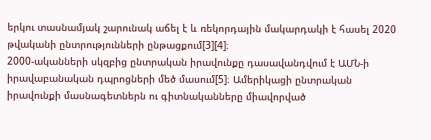երկու տասնամյակ շարունակ աճել է և ռեկորդային մակարդակի է հասել 2020 թվականի ընտրությունների ընթացքում[3][4]։
2000-ականների սկզբից ընտրական իրավունքը դասավանդվում է ԱՄՆ-ի իրավաբանական դպրոցների մեծ մասում[5]։ Ամերիկացի ընտրական իրավունքի մասնագետներն ու գիտնականները միավորված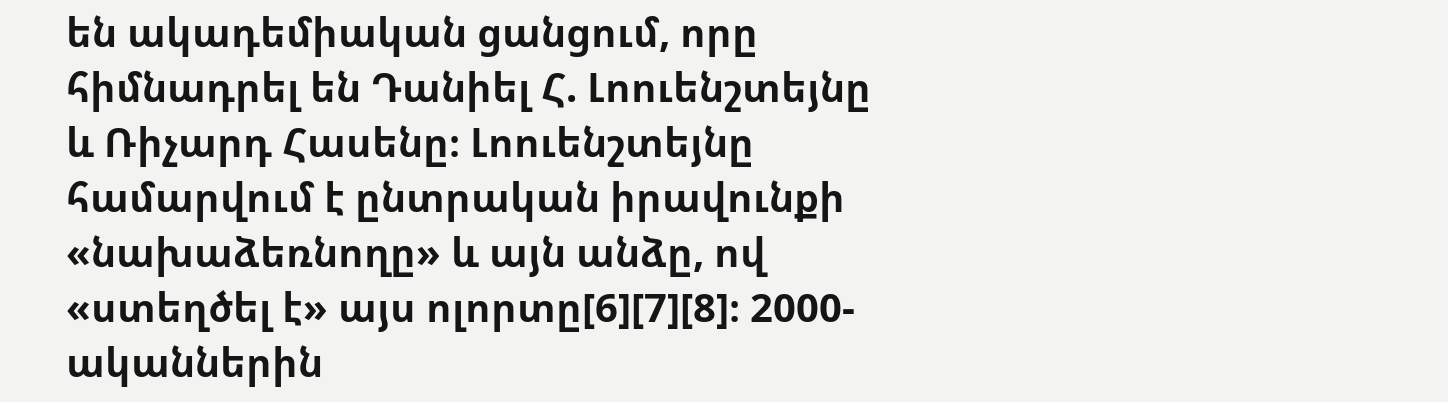են ակադեմիական ցանցում, որը հիմնադրել են Դանիել Հ. Լոուենշտեյնը և Ռիչարդ Հասենը։ Լոուենշտեյնը համարվում է ընտրական իրավունքի «նախաձեռնողը» և այն անձը, ով «ստեղծել է» այս ոլորտը[6][7][8]։ 2000-ականներին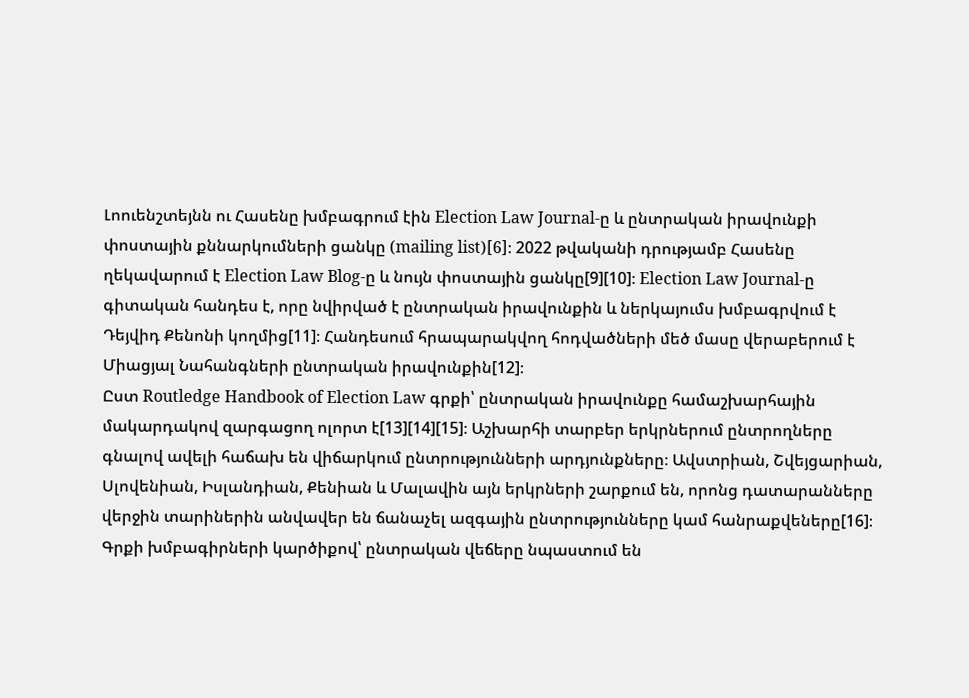Լոուենշտեյնն ու Հասենը խմբագրում էին Election Law Journal-ը և ընտրական իրավունքի փոստային քննարկումների ցանկը (mailing list)[6]։ 2022 թվականի դրությամբ Հասենը ղեկավարում է Election Law Blog-ը և նույն փոստային ցանկը[9][10]։ Election Law Journal-ը գիտական հանդես է, որը նվիրված է ընտրական իրավունքին և ներկայումս խմբագրվում է Դեյվիդ Քենոնի կողմից[11]։ Հանդեսում հրապարակվող հոդվածների մեծ մասը վերաբերում է Միացյալ Նահանգների ընտրական իրավունքին[12]։
Ըստ Routledge Handbook of Election Law գրքի՝ ընտրական իրավունքը համաշխարհային մակարդակով զարգացող ոլորտ է[13][14][15]։ Աշխարհի տարբեր երկրներում ընտրողները գնալով ավելի հաճախ են վիճարկում ընտրությունների արդյունքները։ Ավստրիան, Շվեյցարիան, Սլովենիան, Իսլանդիան, Քենիան և Մալավին այն երկրների շարքում են, որոնց դատարանները վերջին տարիներին անվավեր են ճանաչել ազգային ընտրությունները կամ հանրաքվեները[16]։ Գրքի խմբագիրների կարծիքով՝ ընտրական վեճերը նպաստում են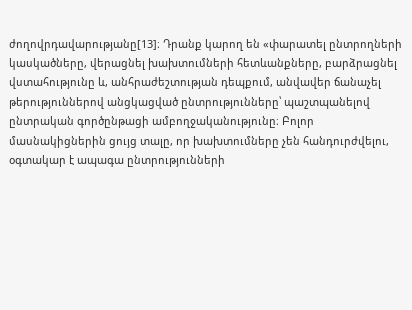ժողովրդավարությանը[13]։ Դրանք կարող են «փարատել ընտրողների կասկածները, վերացնել խախտումների հետևանքները, բարձրացնել վստահությունը և, անհրաժեշտության դեպքում, անվավեր ճանաչել թերություններով անցկացված ընտրությունները՝ պաշտպանելով ընտրական գործընթացի ամբողջականությունը։ Բոլոր մասնակիցներին ցույց տալը, որ խախտումները չեն հանդուրժվելու, օգտակար է ապագա ընտրությունների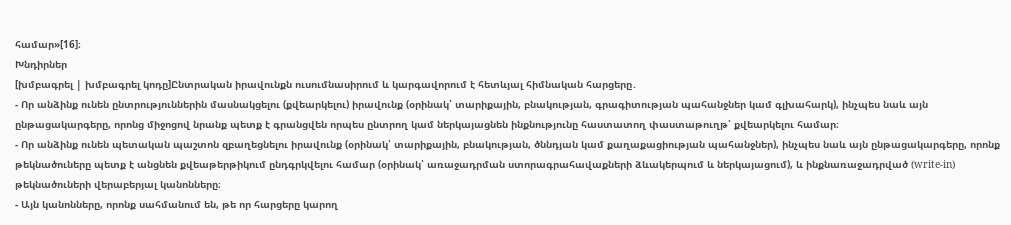համար»[16]։
Խնդիրներ
[խմբագրել | խմբագրել կոդը]Ընտրական իրավունքն ուսումնասիրում և կարգավորում է հետևյալ հիմնական հարցերը․
- Որ անձինք ունեն ընտրություններին մասնակցելու (քվեարկելու) իրավունք (օրինակ՝ տարիքային, բնակության, գրագիտության պահանջներ կամ գլխահարկ), ինչպես նաև այն ընթացակարգերը, որոնց միջոցով նրանք պետք է գրանցվեն որպես ընտրող կամ ներկայացնեն ինքնությունը հաստատող փաստաթուղթ՝ քվեարկելու համար։
- Որ անձինք ունեն պետական պաշտոն զբաղեցնելու իրավունք (օրինակ՝ տարիքային, բնակության, ծննդյան կամ քաղաքացիության պահանջներ), ինչպես նաև այն ընթացակարգերը, որոնք թեկնածուները պետք է անցնեն քվեաթերթիկում ընդգրկվելու համար (օրինակ՝ առաջադրման ստորագրահավաքների ձևակերպում և ներկայացում), և ինքնառաջադրված (write-in) թեկնածուների վերաբերյալ կանոնները։
- Այն կանոնները, որոնք սահմանում են, թե որ հարցերը կարող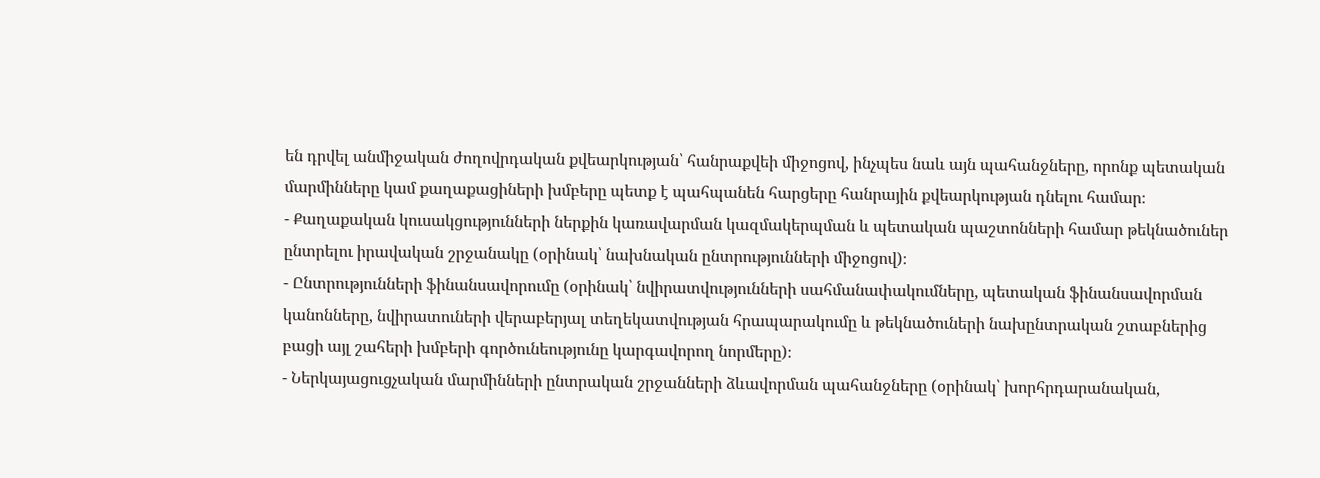են դրվել անմիջական ժողովրդական քվեարկության՝ հանրաքվեի միջոցով, ինչպես նաև այն պահանջները, որոնք պետական մարմինները կամ քաղաքացիների խմբերը պետք է պահպանեն հարցերը հանրային քվեարկության դնելու համար։
- Քաղաքական կուսակցությունների ներքին կառավարման կազմակերպման և պետական պաշտոնների համար թեկնածուներ ընտրելու իրավական շրջանակը (օրինակ՝ նախնական ընտրությունների միջոցով)։
- Ընտրությունների ֆինանսավորումը (օրինակ՝ նվիրատվությունների սահմանափակումները, պետական ֆինանսավորման կանոնները, նվիրատուների վերաբերյալ տեղեկատվության հրապարակումը և թեկնածուների նախընտրական շտաբներից բացի այլ շահերի խմբերի գործունեությունը կարգավորող նորմերը)։
- Ներկայացուցչական մարմինների ընտրական շրջանների ձևավորման պահանջները (օրինակ՝ խորհրդարանական,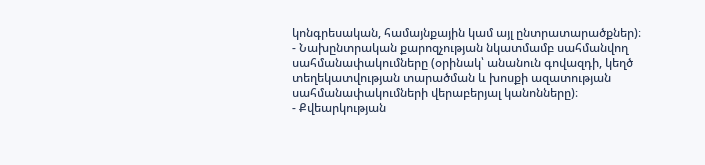կոնգրեսական, համայնքային կամ այլ ընտրատարածքներ)։
- Նախընտրական քարոզչության նկատմամբ սահմանվող սահմանափակումները (օրինակ՝ անանուն գովազդի, կեղծ տեղեկատվության տարածման և խոսքի ազատության սահմանափակումների վերաբերյալ կանոնները)։
- Քվեարկության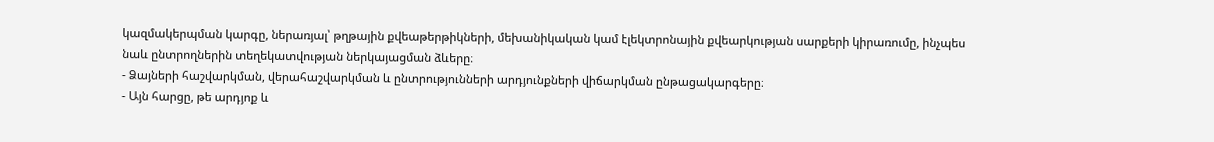կազմակերպման կարգը, ներառյալ՝ թղթային քվեաթերթիկների, մեխանիկական կամ էլեկտրոնային քվեարկության սարքերի կիրառումը, ինչպես նաև ընտրողներին տեղեկատվության ներկայացման ձևերը։
- Ձայների հաշվարկման, վերահաշվարկման և ընտրությունների արդյունքների վիճարկման ընթացակարգերը։
- Այն հարցը, թե արդյոք և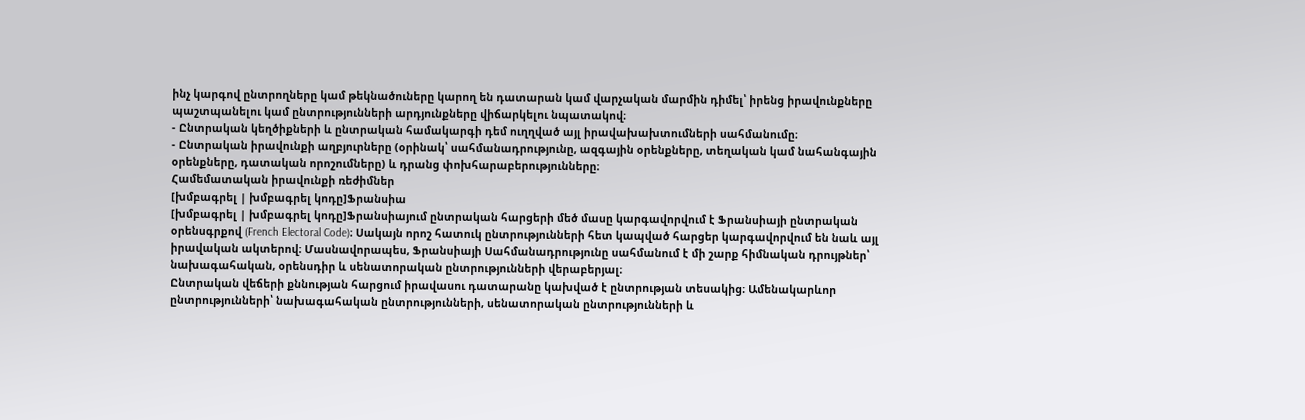ինչ կարգով ընտրողները կամ թեկնածուները կարող են դատարան կամ վարչական մարմին դիմել՝ իրենց իրավունքները պաշտպանելու կամ ընտրությունների արդյունքները վիճարկելու նպատակով։
- Ընտրական կեղծիքների և ընտրական համակարգի դեմ ուղղված այլ իրավախախտումների սահմանումը։
- Ընտրական իրավունքի աղբյուրները (օրինակ՝ սահմանադրությունը, ազգային օրենքները, տեղական կամ նահանգային օրենքները, դատական որոշումները) և դրանց փոխհարաբերությունները։
Համեմատական իրավունքի ռեժիմներ
[խմբագրել | խմբագրել կոդը]Ֆրանսիա
[խմբագրել | խմբագրել կոդը]Ֆրանսիայում ընտրական հարցերի մեծ մասը կարգավորվում է Ֆրանսիայի ընտրական օրենսգրքով (French Electoral Code)։ Սակայն որոշ հատուկ ընտրությունների հետ կապված հարցեր կարգավորվում են նաև այլ իրավական ակտերով։ Մասնավորապես, Ֆրանսիայի Սահմանադրությունը սահմանում է մի շարք հիմնական դրույթներ՝ նախագահական, օրենսդիր և սենատորական ընտրությունների վերաբերյալ։
Ընտրական վեճերի քննության հարցում իրավասու դատարանը կախված է ընտրության տեսակից։ Ամենակարևոր ընտրությունների՝ նախագահական ընտրությունների, սենատորական ընտրությունների և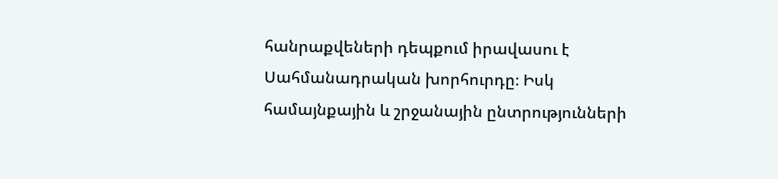հանրաքվեների դեպքում իրավասու է Սահմանադրական խորհուրդը։ Իսկ համայնքային և շրջանային ընտրությունների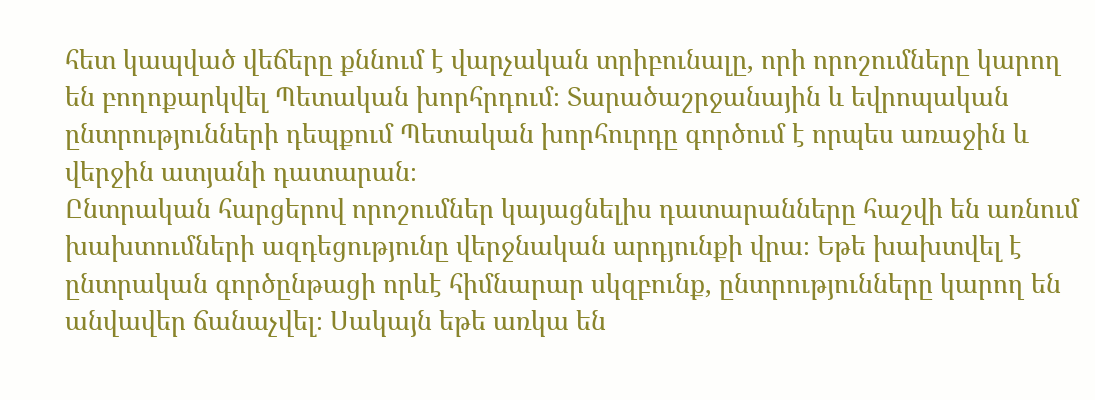հետ կապված վեճերը քննում է վարչական տրիբունալը, որի որոշումները կարող են բողոքարկվել Պետական խորհրդում։ Տարածաշրջանային և եվրոպական ընտրությունների դեպքում Պետական խորհուրդը գործում է որպես առաջին և վերջին ատյանի դատարան։
Ընտրական հարցերով որոշումներ կայացնելիս դատարանները հաշվի են առնում խախտումների ազդեցությունը վերջնական արդյունքի վրա։ Եթե խախտվել է ընտրական գործընթացի որևէ հիմնարար սկզբունք, ընտրությունները կարող են անվավեր ճանաչվել։ Սակայն եթե առկա են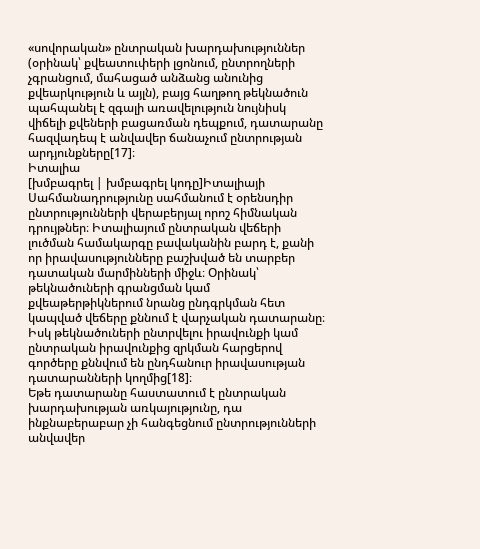«սովորական» ընտրական խարդախություններ (օրինակ՝ քվեատուփերի լցոնում, ընտրողների չգրանցում, մահացած անձանց անունից քվեարկություն և այլն), բայց հաղթող թեկնածուն պահպանել է զգալի առավելություն նույնիսկ վիճելի քվեների բացառման դեպքում, դատարանը հազվադեպ է անվավեր ճանաչում ընտրության արդյունքները[17]։
Իտալիա
[խմբագրել | խմբագրել կոդը]Իտալիայի Սահմանադրությունը սահմանում է օրենսդիր ընտրությունների վերաբերյալ որոշ հիմնական դրույթներ։ Իտալիայում ընտրական վեճերի լուծման համակարգը բավականին բարդ է, քանի որ իրավասությունները բաշխված են տարբեր դատական մարմինների միջև։ Օրինակ՝ թեկնածուների գրանցման կամ քվեաթերթիկներում նրանց ընդգրկման հետ կապված վեճերը քննում է վարչական դատարանը։ Իսկ թեկնածուների ընտրվելու իրավունքի կամ ընտրական իրավունքից զրկման հարցերով գործերը քննվում են ընդհանուր իրավասության դատարանների կողմից[18]։
Եթե դատարանը հաստատում է ընտրական խարդախության առկայությունը, դա ինքնաբերաբար չի հանգեցնում ընտրությունների անվավեր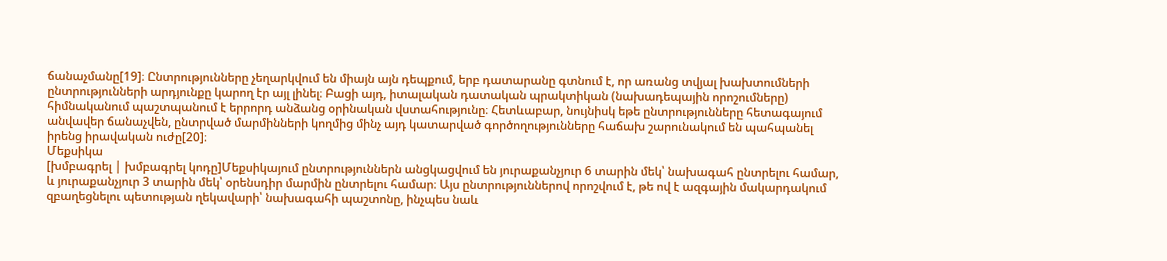ճանաչմանը[19]։ Ընտրությունները չեղարկվում են միայն այն դեպքում, երբ դատարանը գտնում է, որ առանց տվյալ խախտումների ընտրությունների արդյունքը կարող էր այլ լինել։ Բացի այդ, իտալական դատական պրակտիկան (նախադեպային որոշումները) հիմնականում պաշտպանում է երրորդ անձանց օրինական վստահությունը։ Հետևաբար, նույնիսկ եթե ընտրությունները հետագայում անվավեր ճանաչվեն, ընտրված մարմինների կողմից մինչ այդ կատարված գործողությունները հաճախ շարունակում են պահպանել իրենց իրավական ուժը[20]։
Մեքսիկա
[խմբագրել | խմբագրել կոդը]Մեքսիկայում ընտրություններն անցկացվում են յուրաքանչյուր 6 տարին մեկ՝ նախագահ ընտրելու համար, և յուրաքանչյուր 3 տարին մեկ՝ օրենսդիր մարմին ընտրելու համար։ Այս ընտրություններով որոշվում է, թե ով է ազգային մակարդակում զբաղեցնելու պետության ղեկավարի՝ նախագահի պաշտոնը, ինչպես նաև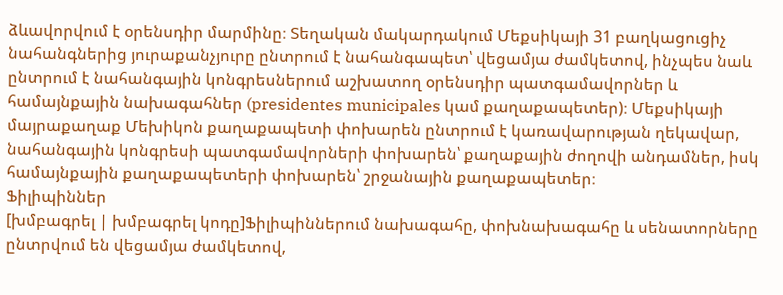ձևավորվում է օրենսդիր մարմինը։ Տեղական մակարդակում Մեքսիկայի 31 բաղկացուցիչ նահանգներից յուրաքանչյուրը ընտրում է նահանգապետ՝ վեցամյա ժամկետով, ինչպես նաև ընտրում է նահանգային կոնգրեսներում աշխատող օրենսդիր պատգամավորներ և համայնքային նախագահներ (presidentes municipales կամ քաղաքապետեր)։ Մեքսիկայի մայրաքաղաք Մեխիկոն քաղաքապետի փոխարեն ընտրում է կառավարության ղեկավար, նահանգային կոնգրեսի պատգամավորների փոխարեն՝ քաղաքային ժողովի անդամներ, իսկ համայնքային քաղաքապետերի փոխարեն՝ շրջանային քաղաքապետեր։
Ֆիլիպիններ
[խմբագրել | խմբագրել կոդը]Ֆիլիպիններում նախագահը, փոխնախագահը և սենատորները ընտրվում են վեցամյա ժամկետով,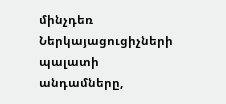մինչդեռ Ներկայացուցիչների պալատի անդամները,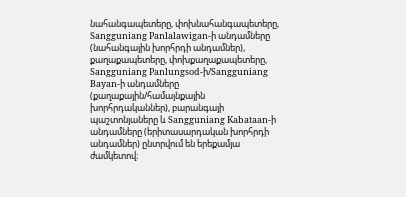նահանգապետերը, փոխնահանգապետերը, Sangguniang Panlalawigan-ի անդամները (նահանգային խորհրդի անդամներ), քաղաքապետերը, փոխքաղաքապետերը, Sangguniang Panlungsod-ի/Sangguniang Bayan-ի անդամները (քաղաքային/համայնքային խորհրդականներ), բարանգայի պաշտոնյաները և Sangguniang Kabataan-ի անդամները (երիտասարդական խորհրդի անդամներ) ընտրվում են երեքամյա ժամկետով։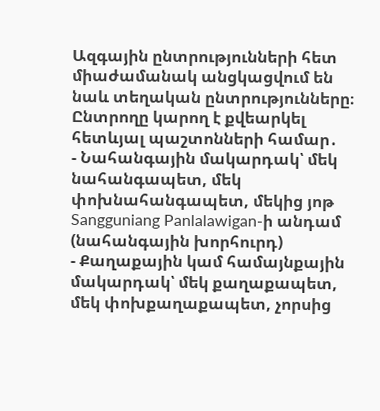Ազգային ընտրությունների հետ միաժամանակ անցկացվում են նաև տեղական ընտրությունները։ Ընտրողը կարող է քվեարկել հետևյալ պաշտոնների համար․
- Նահանգային մակարդակ՝ մեկ նահանգապետ, մեկ փոխնահանգապետ, մեկից յոթ Sangguniang Panlalawigan-ի անդամ (նահանգային խորհուրդ)
- Քաղաքային կամ համայնքային մակարդակ՝ մեկ քաղաքապետ, մեկ փոխքաղաքապետ, չորսից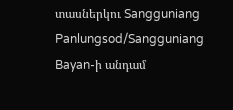տասներկու Sangguniang Panlungsod/Sangguniang Bayan-ի անդամ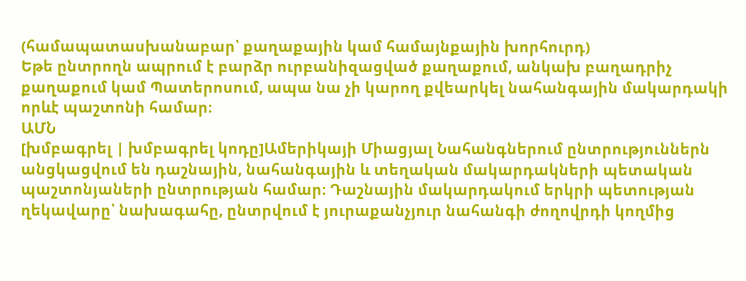(համապատասխանաբար՝ քաղաքային կամ համայնքային խորհուրդ)
Եթե ընտրողն ապրում է բարձր ուրբանիզացված քաղաքում, անկախ բաղադրիչ քաղաքում կամ Պատերոսում, ապա նա չի կարող քվեարկել նահանգային մակարդակի որևէ պաշտոնի համար։
ԱՄՆ
[խմբագրել | խմբագրել կոդը]Ամերիկայի Միացյալ Նահանգներում ընտրություններն անցկացվում են դաշնային, նահանգային և տեղական մակարդակների պետական պաշտոնյաների ընտրության համար։ Դաշնային մակարդակում երկրի պետության ղեկավարը՝ նախագահը, ընտրվում է յուրաքանչյուր նահանգի ժողովրդի կողմից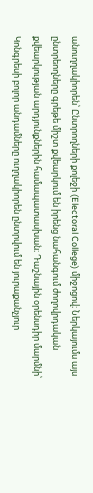անուղղակիորեն՝ Ընտրողների քոլեջի (Electoral College) միջոցով։ Ներկայումս այս ընտրեողները գրեթե միշտ քվեարկում են իրենց նահանգում ժողովրդական քվեարկության արդյունքներին համապատասխան։ Դաշնային օրենսդիր մարմնի՝ Կոնգրեսի բոլոր անդամները ուղղակիորեն ընտրվում են յուրաքանչյուր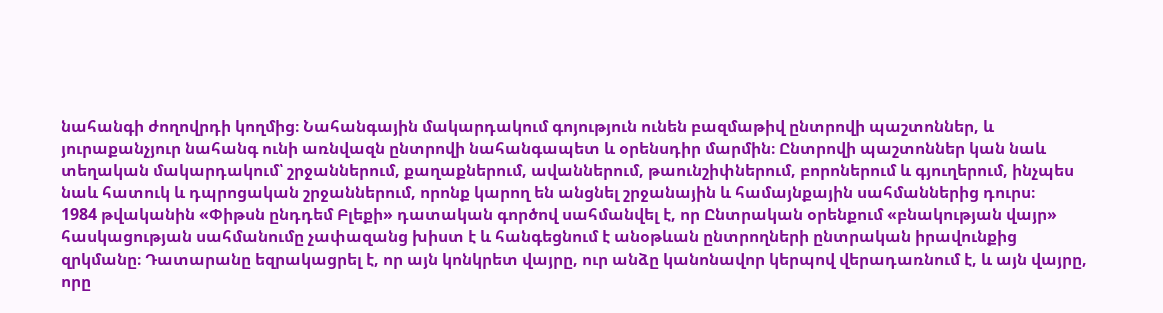նահանգի ժողովրդի կողմից։ Նահանգային մակարդակում գոյություն ունեն բազմաթիվ ընտրովի պաշտոններ, և յուրաքանչյուր նահանգ ունի առնվազն ընտրովի նահանգապետ և օրենսդիր մարմին։ Ընտրովի պաշտոններ կան նաև տեղական մակարդակում՝ շրջաններում, քաղաքներում, ավաններում, թաունշիփներում, բորոներում և գյուղերում, ինչպես նաև հատուկ և դպրոցական շրջաններում, որոնք կարող են անցնել շրջանային և համայնքային սահմաններից դուրս։
1984 թվականին «Փիթսն ընդդեմ Բլեքի» դատական գործով սահմանվել է, որ Ընտրական օրենքում «բնակության վայր» հասկացության սահմանումը չափազանց խիստ է և հանգեցնում է անօթևան ընտրողների ընտրական իրավունքից զրկմանը։ Դատարանը եզրակացրել է, որ այն կոնկրետ վայրը, ուր անձը կանոնավոր կերպով վերադառնում է, և այն վայրը, որը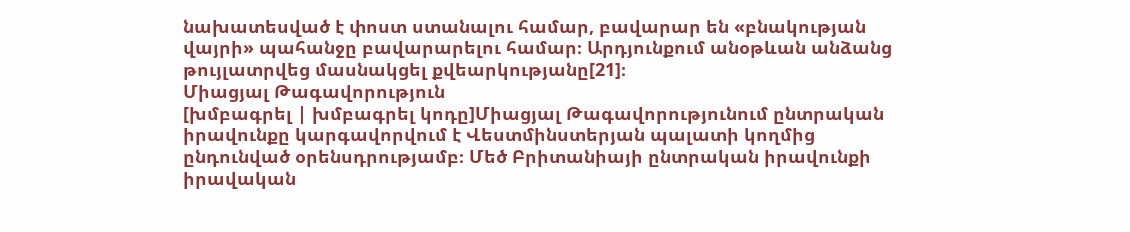նախատեսված է փոստ ստանալու համար, բավարար են «բնակության վայրի» պահանջը բավարարելու համար։ Արդյունքում անօթևան անձանց թույլատրվեց մասնակցել քվեարկությանը[21]։
Միացյալ Թագավորություն
[խմբագրել | խմբագրել կոդը]Միացյալ Թագավորությունում ընտրական իրավունքը կարգավորվում է Վեստմինստերյան պալատի կողմից ընդունված օրենսդրությամբ։ Մեծ Բրիտանիայի ընտրական իրավունքի իրավական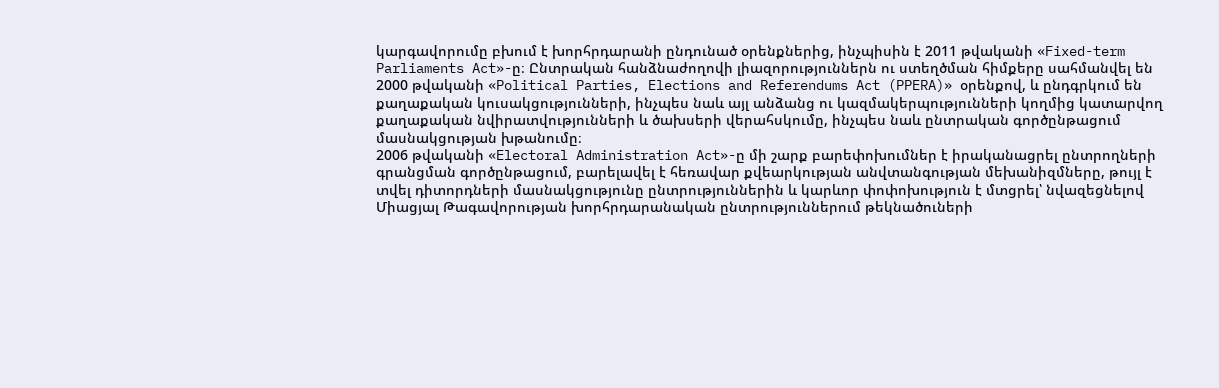կարգավորումը բխում է խորհրդարանի ընդունած օրենքներից, ինչպիսին է 2011 թվականի «Fixed-term Parliaments Act»-ը։ Ընտրական հանձնաժողովի լիազորություններն ու ստեղծման հիմքերը սահմանվել են 2000 թվականի «Political Parties, Elections and Referendums Act (PPERA)» օրենքով, և ընդգրկում են քաղաքական կուսակցությունների, ինչպես նաև այլ անձանց ու կազմակերպությունների կողմից կատարվող քաղաքական նվիրատվությունների և ծախսերի վերահսկումը, ինչպես նաև ընտրական գործընթացում մասնակցության խթանումը։
2006 թվականի «Electoral Administration Act»-ը մի շարք բարեփոխումներ է իրականացրել ընտրողների գրանցման գործընթացում, բարելավել է հեռավար քվեարկության անվտանգության մեխանիզմները, թույլ է տվել դիտորդների մասնակցությունը ընտրություններին և կարևոր փոփոխություն է մտցրել՝ նվազեցնելով Միացյալ Թագավորության խորհրդարանական ընտրություններում թեկնածուների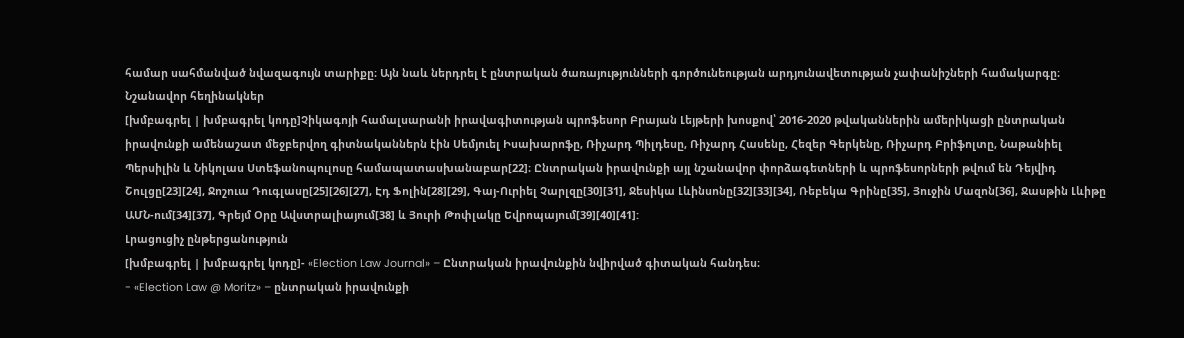համար սահմանված նվազագույն տարիքը։ Այն նաև ներդրել է ընտրական ծառայությունների գործունեության արդյունավետության չափանիշների համակարգը։
Նշանավոր հեղինակներ
[խմբագրել | խմբագրել կոդը]Չիկագոյի համալսարանի իրավագիտության պրոֆեսոր Բրայան Լեյթերի խոսքով՝ 2016-2020 թվականներին ամերիկացի ընտրական իրավունքի ամենաշատ մեջբերվող գիտնականներն էին Սեմյուել Իսախարոֆը, Ռիչարդ Պիլդեսը, Ռիչարդ Հասենը, Հեզեր Գերկենը, Ռիչարդ Բրիֆոլտը, Նաթանիել Պերսիլին և Նիկոլաս Ստեֆանոպուլոսը համապատասխանաբար[22]։ Ընտրական իրավունքի այլ նշանավոր փորձագետների և պրոֆեսորների թվում են Դեյվիդ Շուլցը[23][24], Ջոշուա Դուգլասը[25][26][27], Էդ Ֆոլին[28][29], Գայ-Ուրիել Չարլզը[30][31], Ջեսիկա Լևինսոնը[32][33][34], Ռեբեկա Գրինը[35], Յուջին Մազոն[36], Ջասթին Լևիթը ԱՄՆ-ում[34][37], Գրեյմ Օրը Ավստրալիայում[38] և Յուրի Թոփլակը Եվրոպայում[39][40][41]:
Լրացուցիչ ընթերցանություն
[խմբագրել | խմբագրել կոդը]- «Election Law Journal» – Ընտրական իրավունքին նվիրված գիտական հանդես։
- «Election Law @ Moritz» – ընտրական իրավունքի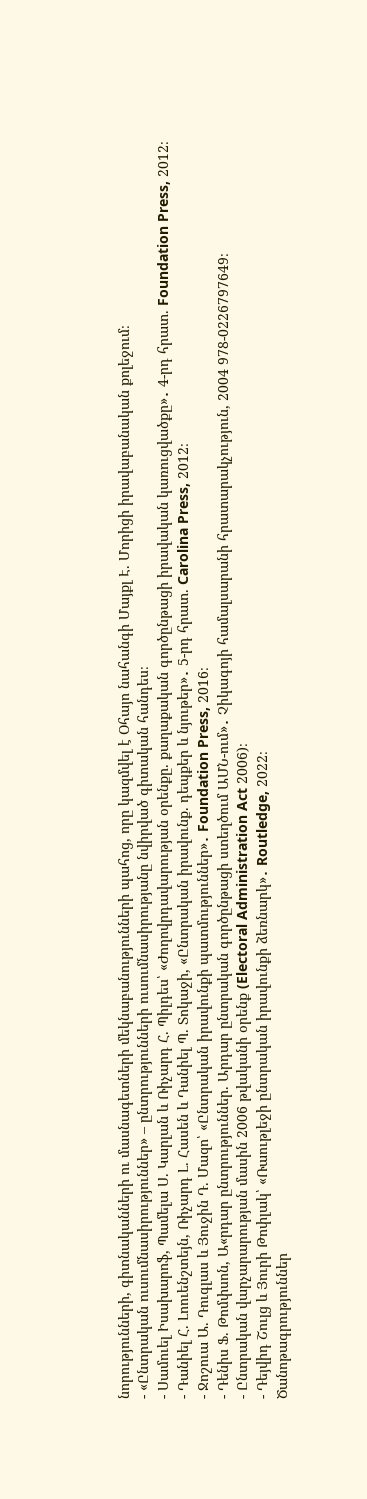նորությունների, գիտնականների ու մասնագետների մեկնաբանությունների պահոց, որը կազմվել է Օհայո նահանգի Մայքլ Է. Մորիցի իրավաբանական քոլեջում։
- «Ընտրական ուսումնասիրություններ» – ընտրությունների ուսումնասիրությանը նվիրված գիտական հանդես։
- Սամուել Իսախարոֆ, Պամելա Ս. Կարլան և Ռիչարդ Հ. Պիլդես՝ «Ժողովրդավարության օրենքը. քաղաքական գործընթացի իրավական կառուցվածքը»․ 4-րդ հրատ. Foundation Press, 2012։
- Դանիել Հ. Լոուենշտեյն, Ռիչարդ Լ. Հասեն և Դանիել Պ. Տոկաջի, «Ընտրական իրավունք. դեպքեր և նյութեր»․ 5-րդ հրատ. Carolina Press, 2012։
- Ջոշուա Ա. Դուգլաս և Յուջին Դ. Մազո՝ «Ընտրական իրավունքի պատմություններ»․ Foundation Press, 2016։
- Դենիս Ֆ. Թոմփսոն, Ա«րդար ընտրություններ. Արդար ընտրական գործընթացի ստեղծում ԱՄՆ-ում»․ Չիկագոյի համալսարանի հրատարակչություն, 2004 978-0226797649։
- Ընտրական վարչարարության մասին 2006 թվականի օրենք (Electoral Administration Act 2006)։
- Դեյվիդ Շուլց և Յուրի Թոփլակ՝ «Ռաութլեջի ընտրական իրավունքի ձեռնարկ»․ Routledge, 2022։
Ծանոթագրություններ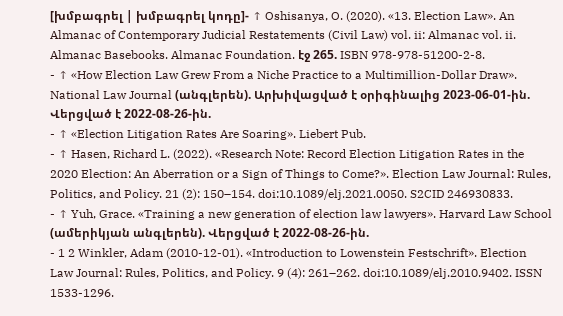[խմբագրել | խմբագրել կոդը]- ↑ Oshisanya, O. (2020). «13. Election Law». An Almanac of Contemporary Judicial Restatements (Civil Law) vol. ii: Almanac vol. ii. Almanac Basebooks. Almanac Foundation. էջ 265. ISBN 978-978-51200-2-8.
- ↑ «How Election Law Grew From a Niche Practice to a Multimillion-Dollar Draw». National Law Journal (անգլերեն). Արխիվացված է օրիգինալից 2023-06-01-ին. Վերցված է 2022-08-26-ին.
- ↑ «Election Litigation Rates Are Soaring». Liebert Pub.
- ↑ Hasen, Richard L. (2022). «Research Note: Record Election Litigation Rates in the 2020 Election: An Aberration or a Sign of Things to Come?». Election Law Journal: Rules, Politics, and Policy. 21 (2): 150–154. doi:10.1089/elj.2021.0050. S2CID 246930833.
- ↑ Yuh, Grace. «Training a new generation of election law lawyers». Harvard Law School (ամերիկյան անգլերեն). Վերցված է 2022-08-26-ին.
- 1 2 Winkler, Adam (2010-12-01). «Introduction to Lowenstein Festschrift». Election Law Journal: Rules, Politics, and Policy. 9 (4): 261–262. doi:10.1089/elj.2010.9402. ISSN 1533-1296.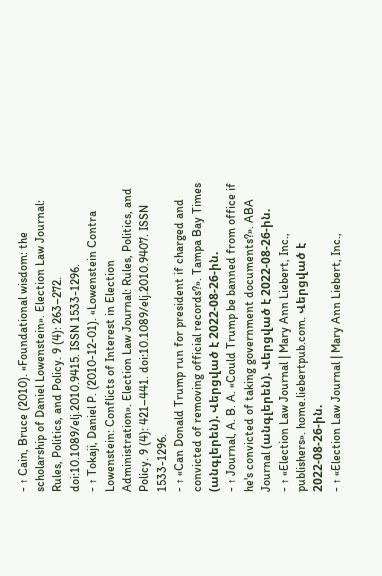- ↑ Cain, Bruce (2010). «Foundational wisdom: the scholarship of Daniel Lowenstein». Election Law Journal: Rules, Politics, and Policy. 9 (4): 263–272. doi:10.1089/elj.2010.9415. ISSN 1533-1296.
- ↑ Tokaji, Daniel P. (2010-12-01). «Lowenstein Contra Lowenstein: Conflicts of Interest in Election Administration». Election Law Journal: Rules, Politics, and Policy. 9 (4): 421–441. doi:10.1089/elj.2010.9407. ISSN 1533-1296.
- ↑ «Can Donald Trump run for president if charged and convicted of removing official records?». Tampa Bay Times (անգլերեն). Վերցված է 2022-08-26-ին.
- ↑ Journal, A. B. A. «Could Trump be banned from office if he's convicted of taking government documents?». ABA Journal (անգլերեն). Վերցված է 2022-08-26-ին.
- ↑ «Election Law Journal | Mary Ann Liebert, Inc., publishers». home.liebertpub.com. Վերցված է 2022-08-26-ին.
- ↑ «Election Law Journal | Mary Ann Liebert, Inc.,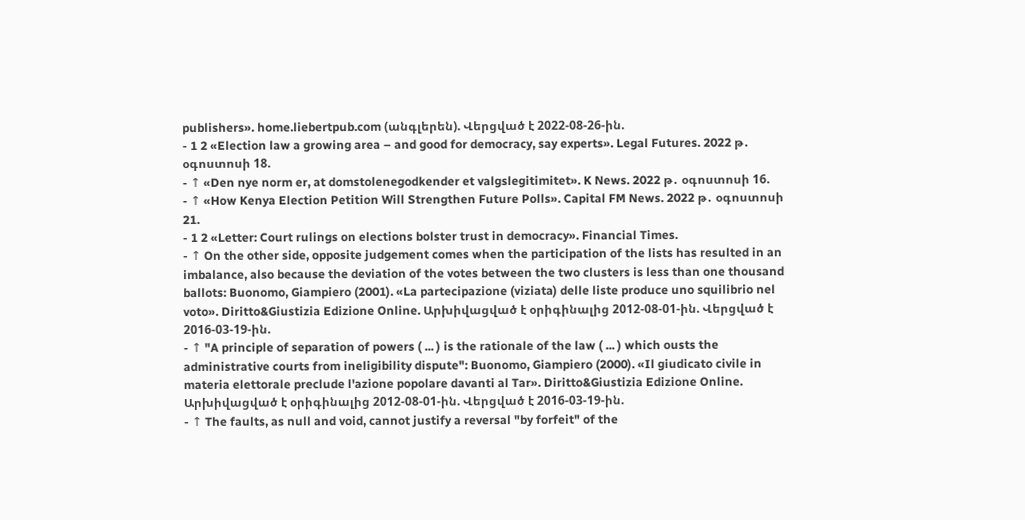publishers». home.liebertpub.com (անգլերեն). Վերցված է 2022-08-26-ին.
- 1 2 «Election law a growing area – and good for democracy, say experts». Legal Futures. 2022 թ․ օգոստոսի 18.
- ↑ «Den nye norm er, at domstolenegodkender et valgslegitimitet». K News. 2022 թ․ օգոստոսի 16.
- ↑ «How Kenya Election Petition Will Strengthen Future Polls». Capital FM News. 2022 թ․ օգոստոսի 21.
- 1 2 «Letter: Court rulings on elections bolster trust in democracy». Financial Times.
- ↑ On the other side, opposite judgement comes when the participation of the lists has resulted in an imbalance, also because the deviation of the votes between the two clusters is less than one thousand ballots: Buonomo, Giampiero (2001). «La partecipazione (viziata) delle liste produce uno squilibrio nel voto». Diritto&Giustizia Edizione Online. Արխիվացված է օրիգինալից 2012-08-01-ին. Վերցված է 2016-03-19-ին.
- ↑ "A principle of separation of powers ( ... ) is the rationale of the law ( ... ) which ousts the administrative courts from ineligibility dispute": Buonomo, Giampiero (2000). «Il giudicato civile in materia elettorale preclude l'azione popolare davanti al Tar». Diritto&Giustizia Edizione Online. Արխիվացված է օրիգինալից 2012-08-01-ին. Վերցված է 2016-03-19-ին.
- ↑ The faults, as null and void, cannot justify a reversal "by forfeit" of the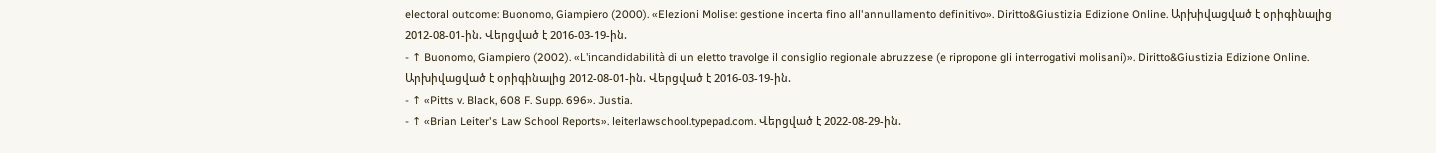electoral outcome: Buonomo, Giampiero (2000). «Elezioni Molise: gestione incerta fino all'annullamento definitivo». Diritto&Giustizia Edizione Online. Արխիվացված է օրիգինալից 2012-08-01-ին. Վերցված է 2016-03-19-ին.
- ↑ Buonomo, Giampiero (2002). «L'incandidabilità di un eletto travolge il consiglio regionale abruzzese (e ripropone gli interrogativi molisani)». Diritto&Giustizia Edizione Online. Արխիվացված է օրիգինալից 2012-08-01-ին. Վերցված է 2016-03-19-ին.
- ↑ «Pitts v. Black, 608 F. Supp. 696». Justia.
- ↑ «Brian Leiter's Law School Reports». leiterlawschool.typepad.com. Վերցված է 2022-08-29-ին.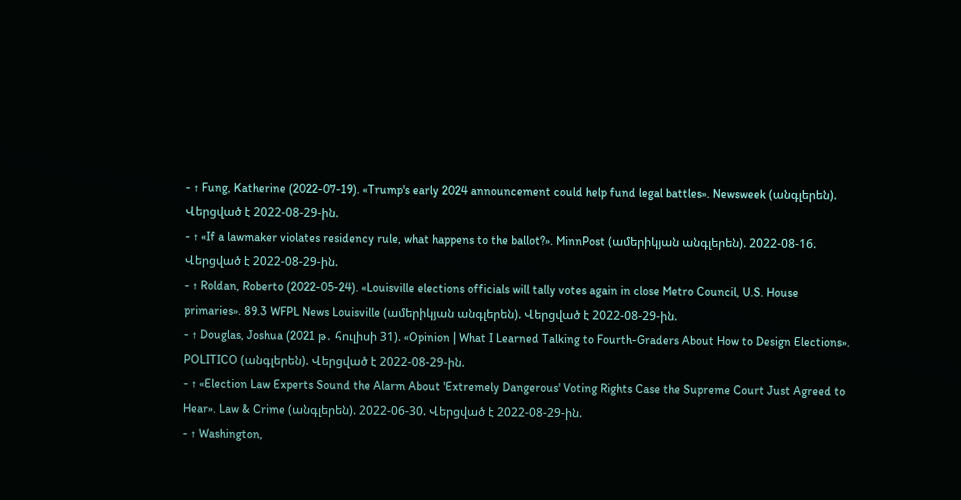- ↑ Fung, Katherine (2022-07-19). «Trump's early 2024 announcement could help fund legal battles». Newsweek (անգլերեն). Վերցված է 2022-08-29-ին.
- ↑ «If a lawmaker violates residency rule, what happens to the ballot?». MinnPost (ամերիկյան անգլերեն). 2022-08-16. Վերցված է 2022-08-29-ին.
- ↑ Roldan, Roberto (2022-05-24). «Louisville elections officials will tally votes again in close Metro Council, U.S. House primaries». 89.3 WFPL News Louisville (ամերիկյան անգլերեն). Վերցված է 2022-08-29-ին.
- ↑ Douglas, Joshua (2021 թ․ հուլիսի 31). «Opinion | What I Learned Talking to Fourth-Graders About How to Design Elections». POLITICO (անգլերեն). Վերցված է 2022-08-29-ին.
- ↑ «Election Law Experts Sound the Alarm About 'Extremely Dangerous' Voting Rights Case the Supreme Court Just Agreed to Hear». Law & Crime (անգլերեն). 2022-06-30. Վերցված է 2022-08-29-ին.
- ↑ Washington,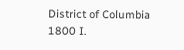District of Columbia 1800 I.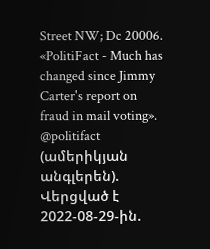Street NW; Dc 20006. «PolitiFact - Much has changed since Jimmy Carter's report on fraud in mail voting». @politifact (ամերիկյան անգլերեն). Վերցված է 2022-08-29-ին.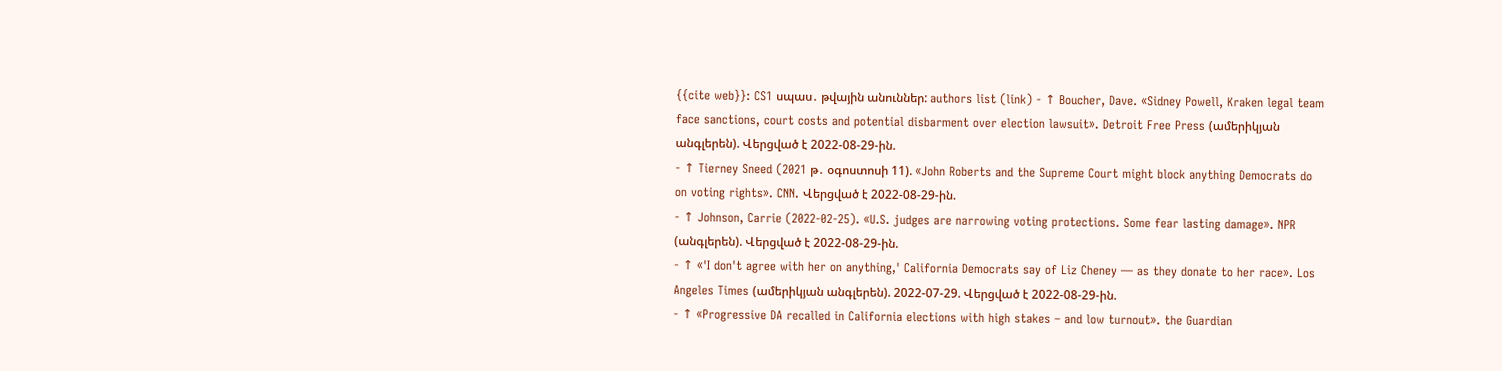{{cite web}}: CS1 սպաս․ թվային անուններ: authors list (link) - ↑ Boucher, Dave. «Sidney Powell, Kraken legal team face sanctions, court costs and potential disbarment over election lawsuit». Detroit Free Press (ամերիկյան անգլերեն). Վերցված է 2022-08-29-ին.
- ↑ Tierney Sneed (2021 թ․ օգոստոսի 11). «John Roberts and the Supreme Court might block anything Democrats do on voting rights». CNN. Վերցված է 2022-08-29-ին.
- ↑ Johnson, Carrie (2022-02-25). «U.S. judges are narrowing voting protections. Some fear lasting damage». NPR (անգլերեն). Վերցված է 2022-08-29-ին.
- ↑ «'I don't agree with her on anything,' California Democrats say of Liz Cheney — as they donate to her race». Los Angeles Times (ամերիկյան անգլերեն). 2022-07-29. Վերցված է 2022-08-29-ին.
- ↑ «Progressive DA recalled in California elections with high stakes – and low turnout». the Guardian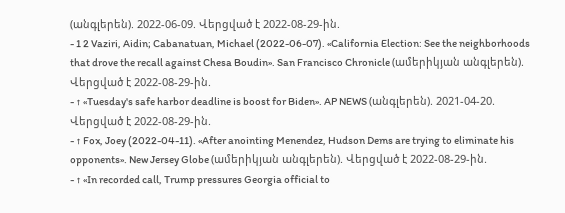(անգլերեն). 2022-06-09. Վերցված է 2022-08-29-ին.
- 1 2 Vaziri, Aidin; Cabanatuan, Michael (2022-06-07). «California Election: See the neighborhoods that drove the recall against Chesa Boudin». San Francisco Chronicle (ամերիկյան անգլերեն). Վերցված է 2022-08-29-ին.
- ↑ «Tuesday's safe harbor deadline is boost for Biden». AP NEWS (անգլերեն). 2021-04-20. Վերցված է 2022-08-29-ին.
- ↑ Fox, Joey (2022-04-11). «After anointing Menendez, Hudson Dems are trying to eliminate his opponents». New Jersey Globe (ամերիկյան անգլերեն). Վերցված է 2022-08-29-ին.
- ↑ «In recorded call, Trump pressures Georgia official to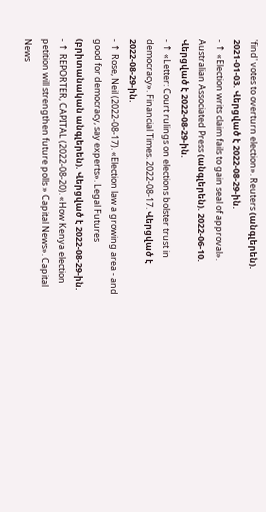'find' votes to overturn election». Reuters (անգլերեն). 2021-01-03. Վերցված է 2022-08-29-ին.
- ↑ «Election writs claim fails to gain seal of approval». Australian Associated Press (անգլերեն). 2022-06-10. Վերցված է 2022-08-29-ին.
- ↑ «Letter: Court rulings on elections bolster trust in democracy». Financial Times. 2022-08-17. Վերցված է 2022-08-29-ին.
- ↑ Rose, Neil (2022-08-17). «Election law a growing area - and good for democracy, say experts». Legal Futures (բրիտանական անգլերեն). Վերցված է 2022-08-29-ին.
- ↑ REPORTER, CAPITAL (2022-08-20). «How Kenya election petition will strengthen future polls » Capital News». Capital News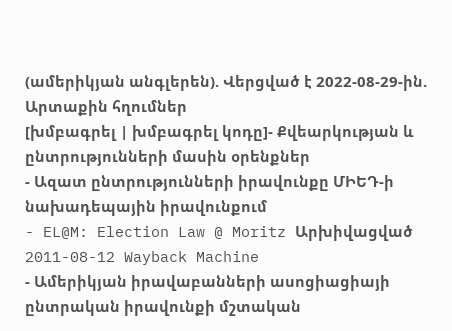(ամերիկյան անգլերեն). Վերցված է 2022-08-29-ին.
Արտաքին հղումներ
[խմբագրել | խմբագրել կոդը]- Քվեարկության և ընտրությունների մասին օրենքներ
- Ազատ ընտրությունների իրավունքը ՄԻԵԴ-ի նախադեպային իրավունքում
- EL@M: Election Law @ Moritz Արխիվացված 2011-08-12 Wayback Machine
- Ամերիկյան իրավաբանների ասոցիացիայի ընտրական իրավունքի մշտական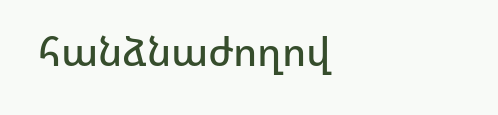հանձնաժողով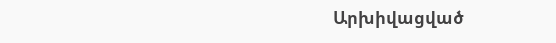Արխիվացված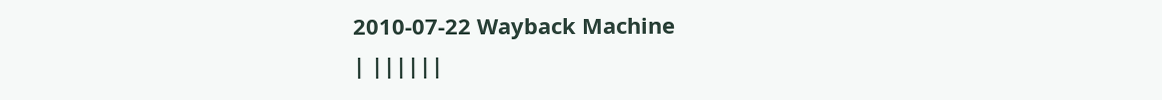2010-07-22 Wayback Machine
| ||||||